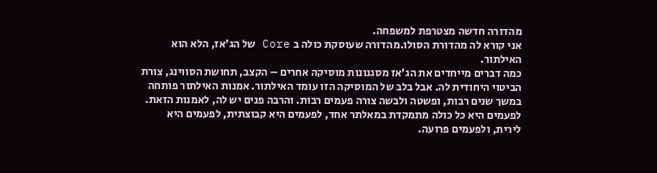מהדורה חדשה מצטרפת למשפחה.
אני קורא לה מהדורת הסולו.מהדורה שעוסקת כולה ב Core של הג'אז, הלא הוא האילתור.
כמה דברים מייחדים את הג'אז מסגנונות מוסיקה אחרים – הקצב, תחושת הסווינג, צורת הביטוי היחודית לה. אבל בלב של המוסיקה הזו עומד האילתור. אמנות האילתור פותחה במשך שנים רבות, ופשטה ולבשה צורה פעמים רבות. והרבה פנים יש לה, לאמנות הזאת. לפעמים היא כל כולה מתמקדת במאלתר אחד, לפעמים היא קבוצתית, לפעמים היא לירית, ולפעמים פרועה.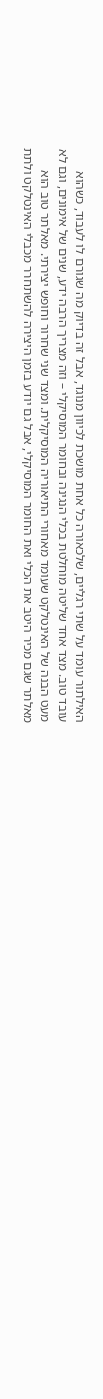האילתור עומד על שתי רגליים, שלכאורה כל אחת מושכת לכיוון מנוגד, אבל זה בדיוק מה שגורם לו לעבוד, כשהוא עובד טוב. מצד אחד שליטה מוחלטת בכלי הנגינה ובחומר המוסיקלי – וזה מצריך הרבה ידע, שנים של אימונים, וגם לא מעט הבנה של האינטלקט שעומד מאחורי התיאוריה המוסיקלית. ומצד שני שחרור וחופש יצירתי. מאלתר טוב הוא מאלתר שגם מכיר היטב את הכלי ואת החומר המוסיקלי, אבל גם יודע בזמן היצירה להשתחרר מכבלי האינטלקט ולתת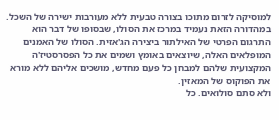למוסיקה לזרום מתוכו בצורה טבעית ללא מעורבות ישירה של השכל.
במהדורה הזאת נעמיד במרכז את הסולו, שבסופו של דבר הוא התרגום הפרטי של האילתור ביצירה הג'אזית. הסולו של האמנים המופלאים האלה, שיוצאים באומץ ושמים את כל הפסרסטיז'ה המקצועית שלהם למבחן כל פעם מחדש, מושכים אליהם ללא מורא את הפוקוס של המאזין.
ולא סתם סולואים. כל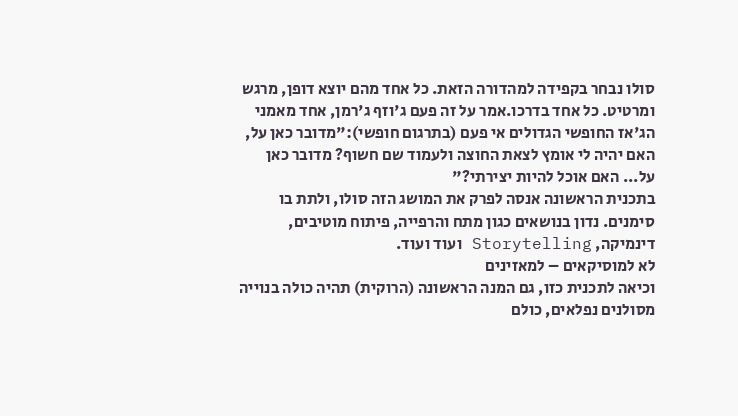סולו נבחר בקפידה למהדורה הזאת. כל אחד מהם יוצא דופן, מרגש ומרטיט. כל אחד בדרכו.אמר על זה פעם ג'וזף ג'רמן, אחד מאמני הג'אז החופשי הגדולים אי פעם (בתרגום חופשי):"מדובר כאן על, האם יהיה לי אומץ לצאת החוצה ולעמוד שם חשוף? מדובר כאן על... האם אוכל להיות יצירתי?"
בתכנית הראשונה אנסה לפרק את המושג הזה סולו, ולתת בו סימנים. נדון בנושאים כגון מתח והרפייה, פיתוח מוטיבים, דינמיקה, Storytelling ועוד ועוד.
לא למוסיקאים – למאזינים
וכיאה לתכנית כזו, גם המנה הראשונה (הרוקית) תהיה כולה בנוייה מסולנים נפלאים, כולם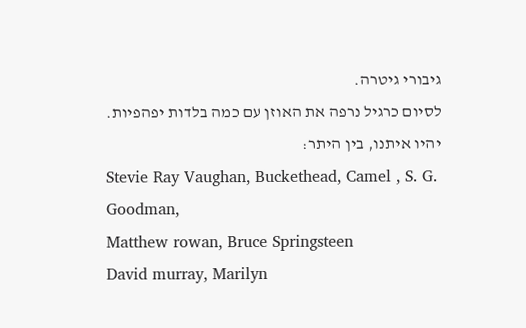גיבורי גיטרה.
לסיום כרגיל נרפה את האוזן עם כמה בלדות יפהפיות.
יהיו איתנו, בין היתר:
Stevie Ray Vaughan, Buckethead, Camel , S. G. Goodman,
Matthew rowan, Bruce Springsteen
David murray, Marilyn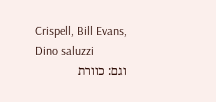Crispell, Bill Evans, Dino saluzzi
וגם: כוורת